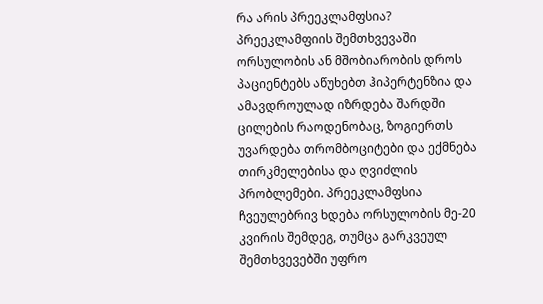რა არის პრეეკლამფსია?
პრეეკლამფიის შემთხვევაში ორსულობის ან მშობიარობის დროს პაციენტებს აწუხებთ ჰიპერტენზია და ამავდროულად იზრდება შარდში ცილების რაოდენობაც, ზოგიერთს უვარდება თრომბოციტები და ექმნება თირკმელებისა და ღვიძლის პრობლემები. პრეეკლამფსია ჩვეულებრივ ხდება ორსულობის მე-20 კვირის შემდეგ, თუმცა გარკვეულ შემთხვევებში უფრო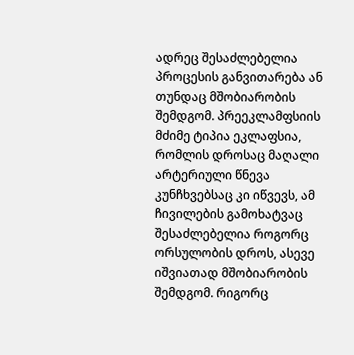ადრეც შესაძლებელია პროცესის განვითარება ან თუნდაც მშობიარობის შემდგომ. პრეეკლამფსიის მძიმე ტიპია ეკლაფსია, რომლის დროსაც მაღალი არტერიული წნევა კუნჩხვებსაც კი იწვევს, ამ ჩივილების გამოხატვაც შესაძლებელია როგორც ორსულობის დროს, ასევე იშვიათად მშობიარობის შემდგომ. რიგორც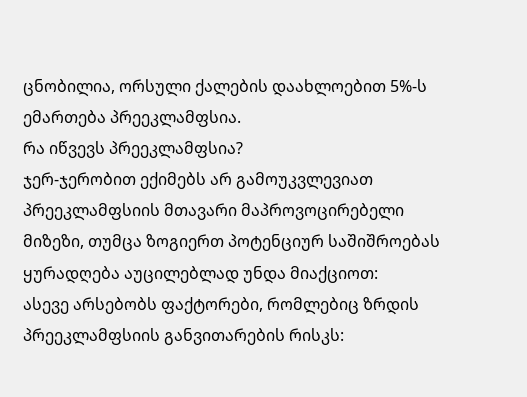ცნობილია, ორსული ქალების დაახლოებით 5%-ს ემართება პრეეკლამფსია.
რა იწვევს პრეეკლამფსია?
ჯერ-ჯერობით ექიმებს არ გამოუკვლევიათ პრეეკლამფსიის მთავარი მაპროვოცირებელი მიზეზი, თუმცა ზოგიერთ პოტენციურ საშიშროებას ყურადღება აუცილებლად უნდა მიაქციოთ:
ასევე არსებობს ფაქტორები, რომლებიც ზრდის პრეეკლამფსიის განვითარების რისკს: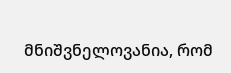მნიშვნელოვანია, რომ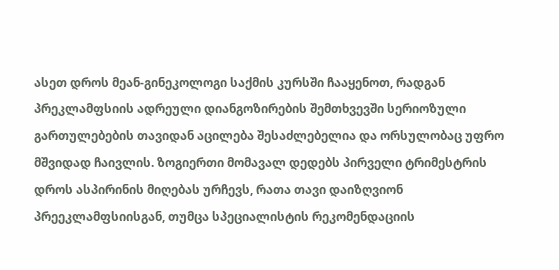ასეთ დროს მეან-გინეკოლოგი საქმის კურსში ჩააყენოთ, რადგან პრეკლამფსიის ადრეული დიანგოზირების შემთხვევში სერიოზული გართულებების თავიდან აცილება შესაძლებელია და ორსულობაც უფრო მშვიდად ჩაივლის. ზოგიერთი მომავალ დედებს პირველი ტრიმესტრის დროს ასპირინის მიღებას ურჩევს, რათა თავი დაიზღვიონ პრეეკლამფსიისგან, თუმცა სპეციალისტის რეკომენდაციის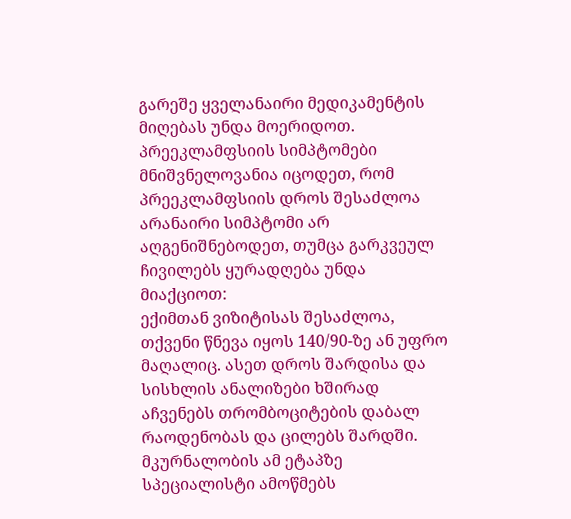გარეშე ყველანაირი მედიკამენტის მიღებას უნდა მოერიდოთ.
პრეეკლამფსიის სიმპტომები
მნიშვნელოვანია იცოდეთ, რომ პრეეკლამფსიის დროს შესაძლოა არანაირი სიმპტომი არ აღგენიშნებოდეთ, თუმცა გარკვეულ ჩივილებს ყურადღება უნდა მიაქციოთ:
ექიმთან ვიზიტისას შესაძლოა, თქვენი წნევა იყოს 140/90-ზე ან უფრო მაღალიც. ასეთ დროს შარდისა და სისხლის ანალიზები ხშირად აჩვენებს თრომბოციტების დაბალ რაოდენობას და ცილებს შარდში. მკურნალობის ამ ეტაპზე სპეციალისტი ამოწმებს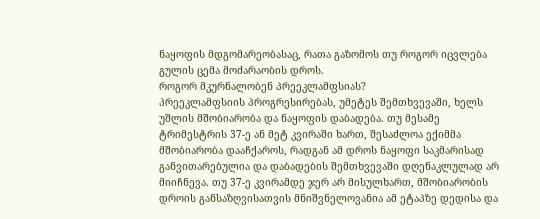ნაყოფის მდგომარეობასაც, რათა გაზომოს თუ როგორ იცვლება გულის ცემა მოძარაობის დროს.
როგორ მკურნალობენ პრეეკლამფსიას?
პრეეკლამფსიის პროგრესირებას, უმეტეს შემთხვევაში, ხელს უშლის მშობიარობა და ნაყოფის დაბადება. თუ მესამე ტრიმესტრის 37-ე ან მეტ კვირაში ხართ, შესაძლოა ექიმმა მშობიარობა დააჩქაროს, რადგან ამ დროს ნაყოფი საკმარისად განვითარებულია და დაბადების შემთხვევაში დღენაკლულად არ მიიჩნევა. თუ 37-ე კვირამდე ჯერ არ მისულხართ, მშობიარობის დროის განსაზღვისათვის მნიშვნელოვანია ამ ეტაპზე დედისა და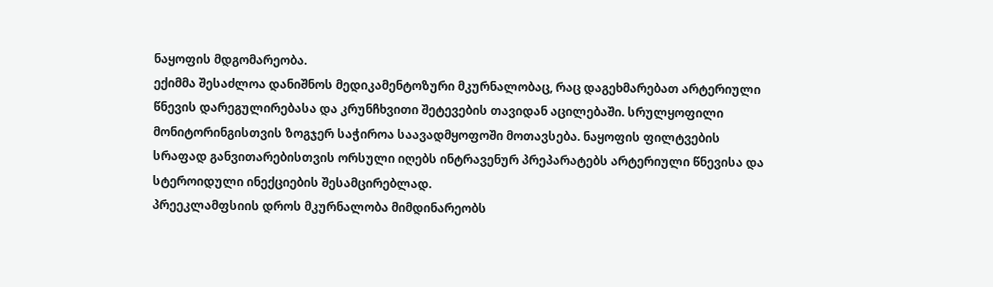ნაყოფის მდგომარეობა.
ექიმმა შესაძლოა დანიშნოს მედიკამენტოზური მკურნალობაც, რაც დაგეხმარებათ არტერიული წნევის დარეგულირებასა და კრუნჩხვითი შეტევების თავიდან აცილებაში. სრულყოფილი მონიტორინგისთვის ზოგჯერ საჭიროა საავადმყოფოში მოთავსება. ნაყოფის ფილტვების სრაფად განვითარებისთვის ორსული იღებს ინტრავენურ პრეპარატებს არტერიული წნევისა და სტეროიდული ინექციების შესამცირებლად.
პრეეკლამფსიის დროს მკურნალობა მიმდინარეობს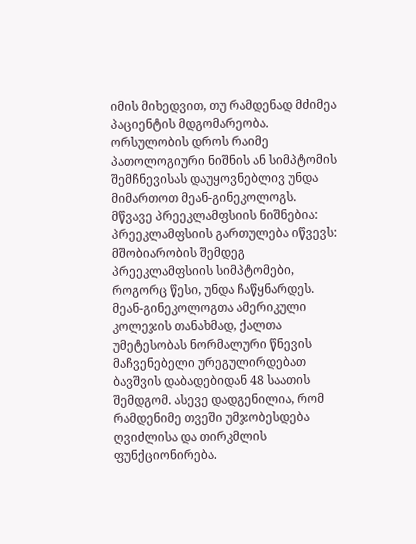იმის მიხედვით, თუ რამდენად მძიმეა პაციენტის მდგომარეობა. ორსულობის დროს რაიმე პათოლოგიური ნიშნის ან სიმპტომის შემჩნევისას დაუყოვნებლივ უნდა მიმართოთ მეან-გინეკოლოგს.
მწვავე პრეეკლამფსიის ნიშნებია:
პრეეკლამფსიის გართულება იწვევს:
მშობიარობის შემდეგ პრეეკლამფსიის სიმპტომები, როგორც წესი, უნდა ჩაწყნარდეს. მეან-გინეკოლოგთა ამერიკული კოლეჯის თანახმად, ქალთა უმეტესობას ნორმალური წნევის მაჩვენებელი ურეგულირდებათ ბავშვის დაბადებიდან 48 საათის შემდგომ. ასევე დადგენილია, რომ რამდენიმე თვეში უმჯობესდება ღვიძლისა და თირკმლის ფუნქციონირება.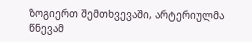ზოგიერთ შემთხვევაში, არტერიულმა წნევამ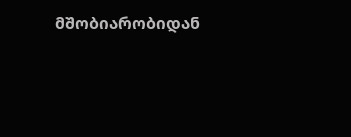მშობიარობიდან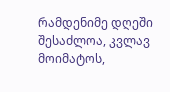რამდენიმე დღეში შესაძლოა, კვლავ მოიმატოს,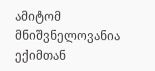ამიტომ მნიშვნელოვანია ექიმთან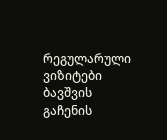რეგულარული ვიზიტები ბავშვის გაჩენის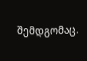შემდგომაც.